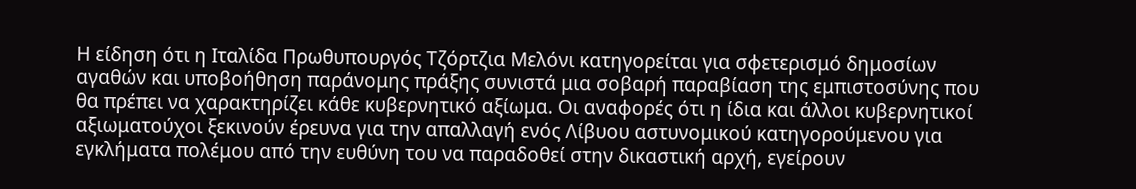Η είδηση ότι η Ιταλίδα Πρωθυπουργός Τζόρτζια Μελόνι κατηγορείται για σφετερισμό δημοσίων αγαθών και υποβοήθηση παράνομης πράξης συνιστά μια σοβαρή παραβίαση της εμπιστοσύνης που θα πρέπει να χαρακτηρίζει κάθε κυβερνητικό αξίωμα. Οι αναφορές ότι η ίδια και άλλοι κυβερνητικοί αξιωματούχοι ξεκινούν έρευνα για την απαλλαγή ενός Λίβυου αστυνομικού κατηγορούμενου για εγκλήματα πολέμου από την ευθύνη του να παραδοθεί στην δικαστική αρχή, εγείρουν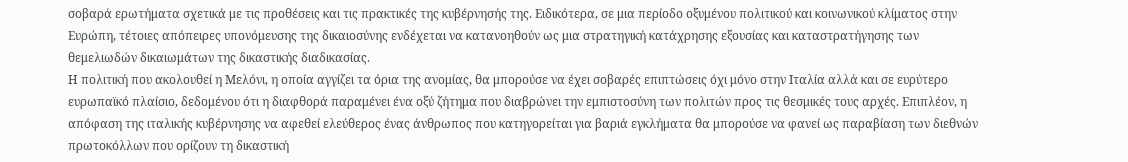σοβαρά ερωτήματα σχετικά με τις προθέσεις και τις πρακτικές της κυβέρνησής της. Ειδικότερα, σε μια περίοδο οξυμένου πολιτικού και κοινωνικού κλίματος στην Ευρώπη, τέτοιες απόπειρες υπονόμευσης της δικαιοσύνης ενδέχεται να κατανοηθούν ως μια στρατηγική κατάχρησης εξουσίας και καταστρατήγησης των θεμελιωδών δικαιωμάτων της δικαστικής διαδικασίας.
Η πολιτική που ακολουθεί η Μελόνι, η οποία αγγίζει τα όρια της ανομίας, θα μπορούσε να έχει σοβαρές επιπτώσεις όχι μόνο στην Ιταλία αλλά και σε ευρύτερο ευρωπαϊκό πλαίσιο, δεδομένου ότι η διαφθορά παραμένει ένα οξύ ζήτημα που διαβρώνει την εμπιστοσύνη των πολιτών προς τις θεσμικές τους αρχές. Επιπλέον, η απόφαση της ιταλικής κυβέρνησης να αφεθεί ελεύθερος ένας άνθρωπος που κατηγορείται για βαριά εγκλήματα θα μπορούσε να φανεί ως παραβίαση των διεθνών πρωτοκόλλων που ορίζουν τη δικαστική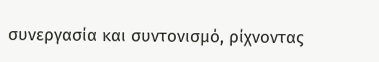συνεργασία και συντονισμό, ρίχνοντας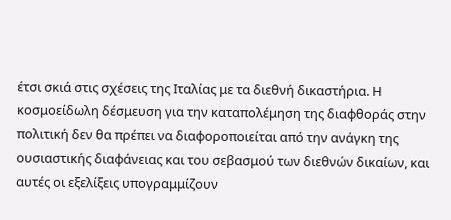έτσι σκιά στις σχέσεις της Ιταλίας με τα διεθνή δικαστήρια. Η κοσμοείδωλη δέσμευση για την καταπολέμηση της διαφθοράς στην πολιτική δεν θα πρέπει να διαφοροποιείται από την ανάγκη της ουσιαστικής διαφάνειας και του σεβασμού των διεθνών δικαίων, και αυτές οι εξελίξεις υπογραμμίζουν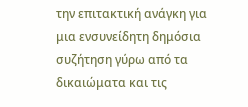την επιτακτική ανάγκη για μια ενσυνείδητη δημόσια συζήτηση γύρω από τα δικαιώματα και τις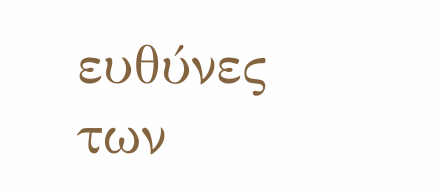ευθύνες των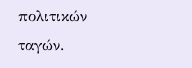πολιτικών ταγών.